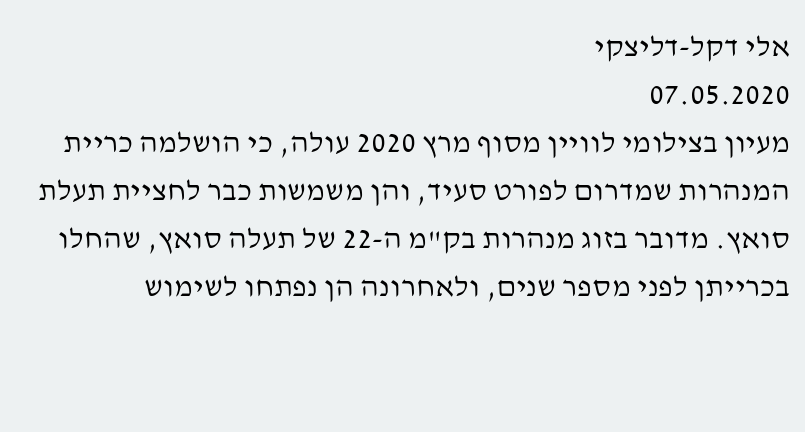אלי דקל-דליצקי
07.05.2020
מעיון בצילומי לוויין מסוף מרץ 2020 עולה, כי הושלמה כריית המנהרות שמדרום לפורט סעיד, והן משמשות כבר לחציית תעלת סואץ. מדובר בזוג מנהרות בק"מ ה-22 של תעלה סואץ, שהחלו בכרייתן לפני מספר שנים, ולאחרונה הן נפתחו לשימוש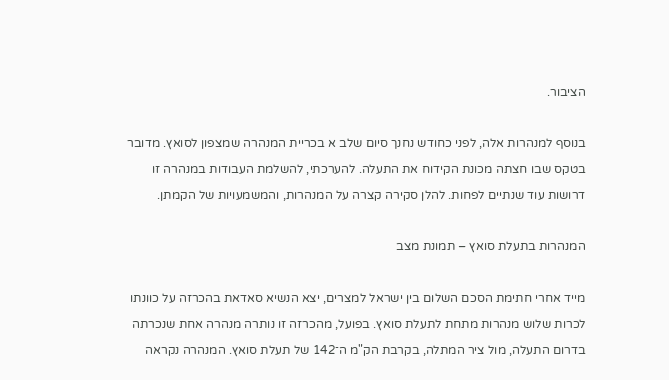הציבור.

בנוסף למנהרות אלה, לפני כחודש נחנך סיום שלב א בכריית המנהרה שמצפון לסואץ. מדובר בטקס שבו חצתה מכונת הקידוח את התעלה. להערכתי, להשלמת העבודות במנהרה זו דרושות עוד שנתיים לפחות. להלן סקירה קצרה על המנהרות, והמשמעויות של הקמתן.

המנהרות בתעלת סואץ – תמונת מצב

מייד אחרי חתימת הסכם השלום בין ישראל למצרים, יצא הנשיא סאדאת בהכרזה על כוונתו לכרות שלוש מנהרות מתחת לתעלת סואץ. בפועל, מהכרזה זו נותרה מנהרה אחת שנכרתה בדרום התעלה, מול ציר המתלה, בקרבת הק"מ ה־142 של תעלת סואץ. המנהרה נקראה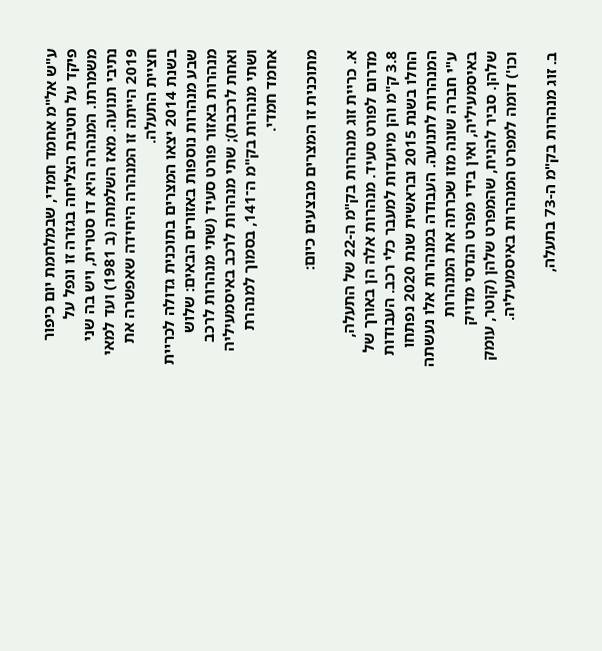ע"ש אל"מ אחמד חמדי, שבמלחמת יום כיפור פיקד על חטיבת הצליחה בגזרה זו ונפל על משמרתו. המנהרה היא דו סטרית, ויש בה שני נתיבי תנועה. מאז השלמתה (ב 1981) ועד למאי 2019 הייתה זו המנהרה היחידה שאפשרה את חציית התעלה.
בשנת 2014 יצאו המצרים בתוכנית גדולה לכריית שבע מנהרות נוספות באזורים הבאים: שלוש מנהרות באזור פורט סעיד (שתי מנהרות לרכב ואחת לרכבת); שתי מנהרות לרכב באיסמעיליה ושתי מנהרות בק"מ ה־141, בסמוך למנהרת אחמד חמדי.

מתוכנית זו המצרים מבצעים כיום:

א. כריית זוג מנהרות בק"מ ה-22 של התעלה, מדרום לפורט סעיד. מנהרות אלה הן באורך של 3.8 ק"מ והן מיועדות למעבר כלי רכב. העבודות החלו בשנת 2015 ובראשית שנת 2020 נפתחו המנהרות לתנועה. העבודה במנהרות אלו נעשתה ע"י חברה שונה מזו שכרתה את המנהרות באיסמעיליה, ואין בידי מפרט הנדסי מדויק שלהן. סביר להניח, שהמפרט שלהן (קוטר, עומק וכו') דומה למפרט המנהרות באיסמעיליה.

ב. זוג מנהרות בק"מ ה-73 בתעלה,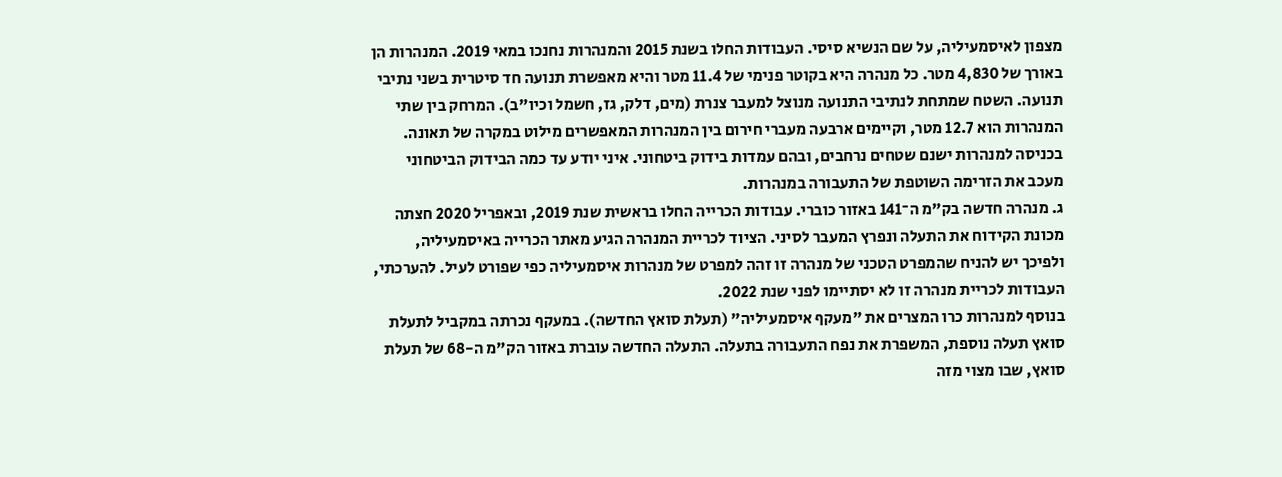מצפון לאיסמעיליה, על שם הנשיא סיסי. העבודות החלו בשנת 2015 והמנהרות נחנכו במאי 2019. המנהרות הן באורך של 4,830 מטר. כל מנהרה היא בקוטר פנימי של 11.4 מטר והיא מאפשרת תנועה חד סיטרית בשני נתיבי תנועה. השטח שמתחת לנתיבי התנועה מנוצל למעבר צנרת (מים, דלק, גז, חשמל וכיו"ב). המרחק בין שתי המנהרות הוא 12.7 מטר, וקיימים ארבעה מעברי חירום בין המנהרות המאפשרים מילוט במקרה של תאונה. בכניסה למנהרות ישנם שטחים נרחבים, ובהם עמדות בידוק ביטחוני. איני יודע עד כמה הבידוק הביטחוני מעכב את הזרימה השוטפת של התעבורה במנהרות.
ג. מנהרה חדשה בק"מ ה־141 באזור כוברי. עבודות הכרייה החלו בראשית שנת 2019, ובאפריל 2020 חצתה מכונת הקידוח את התעלה ונפרץ המעבר לסיני. הציוד לכריית המנהרה הגיע מאתר הכרייה באיסמעיליה, ולפיכך יש להניח שהמפרט הטכני של מנהרה זו זהה למפרט של מנהרות איסמעיליה כפי שפורט לעיל. להערכתי, העבודות לכריית מנהרה זו לא יסתיימו לפני שנת 2022.
בנוסף למנהרות כרו המצרים את "מעקף איסמעיליה" (תעלת סואץ החדשה). במעקף נכרתה במקביל לתעלת סואץ תעלה נוספת, המשפרת את נפח התעבורה בתעלה. התעלה החדשה עוברת באזור הק"מ ה-68 של תעלת סואץ, שבו מצוי מזה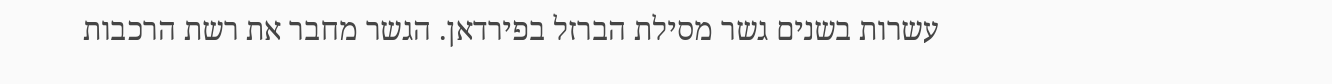עשרות בשנים גשר מסילת הברזל בפירדאן. הגשר מחבר את רשת הרכבות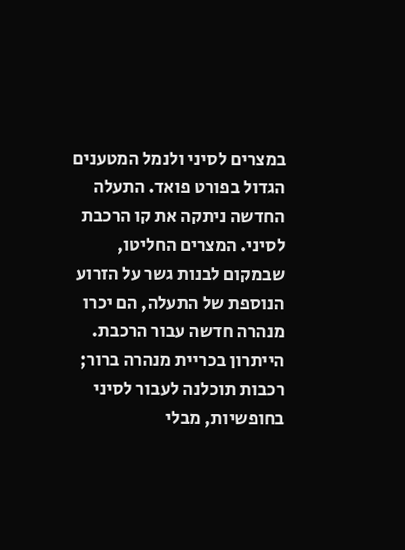במצרים לסיני ולנמל המטענים הגדול בפורט פואד. התעלה החדשה ניתקה את קו הרכבת לסיני. המצרים החליטו, שבמקום לבנות גשר על הזרוע הנוספת של התעלה, הם יכרו מנהרה חדשה עבור הרכבת. הייתרון בכריית מנהרה ברור; רכבות תוכלנה לעבור לסיני בחופשיות, מבלי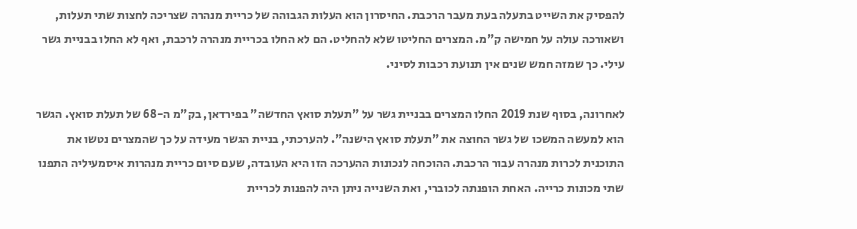להפסיק את השייט בתעלה בעת מעבר הרכבת. החיסרון הוא העלות הגבוהה של כריית מנהרה שצריכה לחצות שתי תעלות, ושאורכה עולה על חמישה ק"מ. המצרים החליטו שלא להחליט. הם לא החלו בכריית מנהרה לרכבת, ואף לא החלו בבניית גשר עילי. כך שמזה חמש שנים אין תנועת רכבות לסיני.

לאחרונה, בסוף שנת 2019 החלו המצרים בבניית גשר על "תעלת סואץ החדשה" בפירדאן, בק"מ ה-68 של תעלת סואץ. הגשר הוא למעשה המשכו של גשר החוצה את "תעלת סואץ הישנה". להערכתי, בניית הגשר מעידה על כך שהמצרים נטשו את התוכנית לכרות מנהרה עבור הרכבת. ההוכחה לנכונות ההערכה הזו היא העובדה, שעם סיום כריית מנהרות איסמעיליה התפנו שתי מכונות כרייה. האחת הופנתה לכוברי, ואת השנייה ניתן היה להפנות לכריית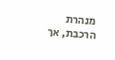מנהרת הרכבת, אך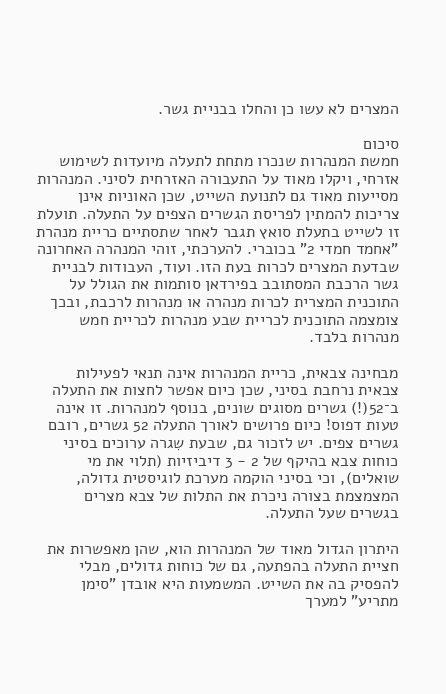המצרים לא עשו כן והחלו בבניית גשר.

סיכום
חמשת המנהרות שנכרו מתחת לתעלה מיועדות לשימוש אזרחי, ויקלו מאוד על התעבורה האזרחית לסיני. המנהרות מסייעות מאוד גם לתנועת השייט, שכן האוניות אינן צריכות להמתין לפריסת הגשרים הצפים על התעלה. תועלת זו לשייט בתעלת סואץ תגבר לאחר שתסתיים כריית מנהרת "אחמד חמדי 2" בכוברי. להערכתי, זוהי המנהרה האחרונה שבדעת המצרים לכרות בעת הזו. ועוד, העבודות לבניית גשר הרכבת המסתובב בפירדאן סותמות את הגולל על התוכנית המצרית לכרות מנהרה או מנהרות לרכבת, ובכך צומצמה התוכנית לכריית שבע מנהרות לכריית חמש מנהרות בלבד.

מבחינה צבאית, כריית המנהרות אינה תנאי לפעילות צבאית נרחבת בסיני, שכן כיום אפשר לחצות את התעלה ב־52(!) גשרים מסוגים שונים, בנוסף למנהרות. זו אינה טעות דפוס! כיום פרושים לאורך התעלה 52 גשרים, רובם גשרים צפים. יש לזכור גם, שבעת שִגרה ערוכים בסיני כוחות צבא בהיקף של 2 - 3 דיביזיות (תלוי את מי שואלים), וכי בסיני הוקמה מערכת לוגיסטית גדולה, המצמצמת בצורה ניכרת את התלות של צבא מצרים בגשרים שעל התעלה.

היתרון הגדול מאוד של המנהרות הוא, שהן מאפשרות את חציית התעלה בהפתעה, גם של כוחות גדולים, מבלי להפסיק בה את השייט. המשמעות היא אובדן "סימן מתריע" למערך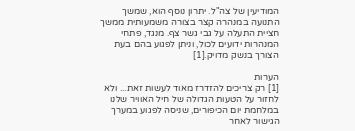המודיעין של צה"ל. יתרון נוסף הוא, שמשך התנועה במנהרה קצר בצורה משמעותית ממשך חציית התעלה על גבי גשר צף. מנגד, פתחי המנהרות ידועים לכול, וניתן לפגוע בהם בעת הצורך בנשק מדויק.[1]

הערות
[1] רק צריכים להזדרז מאוד לעשות זאת... ולא לחזור על הטעות הגדולה של חיל האוויר שלנו במלחמת יום הכיפורים, שניסה לפגוע במערך הגישור לאחר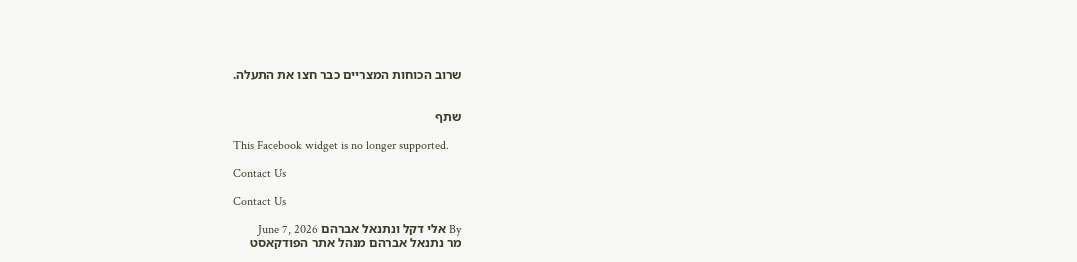שרוב הכוחות המצריים כבר חצו את התעלה.


שתף

This Facebook widget is no longer supported.

Contact Us

Contact Us

By אלי דקל ונתנאל אברהם June 7, 2026
מר נתנאל אברהם מנהל אתר הפודקאסט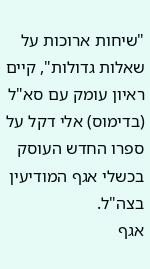"שיחות ארוכות על שאלות גדולות", קיים ראיון עומק עם סא"ל (בדימוס) אלי דקל על ספרו החדש העוסק בכשלי אגף המודיעין בצה"ל.
אגף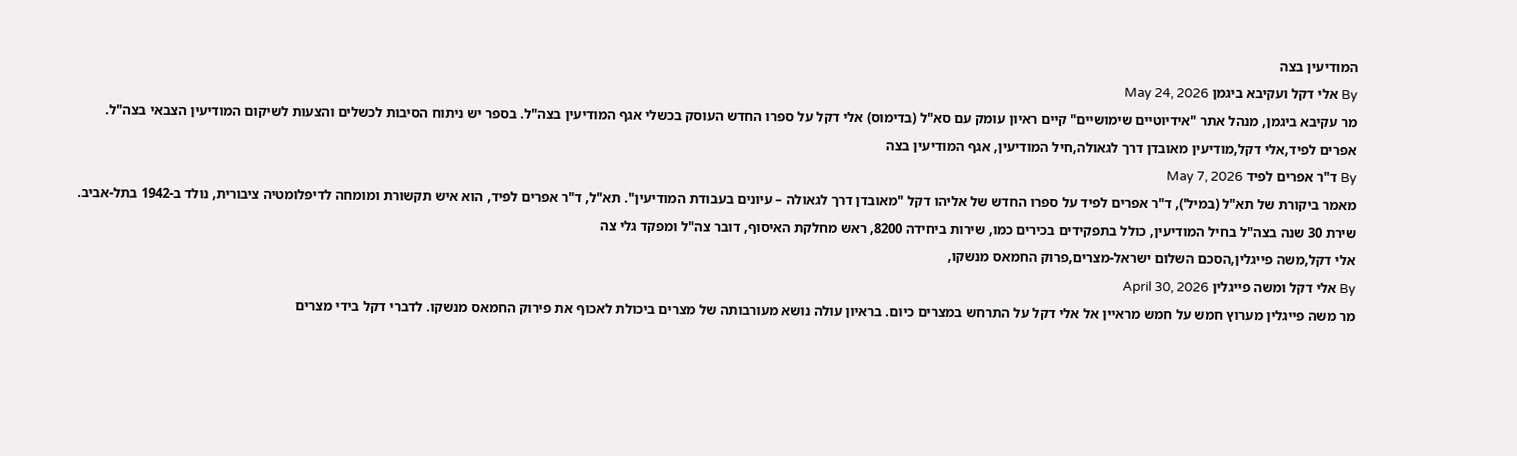המודיעין בצה
By אלי דקל ועקיבא ביגמן May 24, 2026
מר עקיבא ביגמן, מנהל אתר "אידיוטיים שימושיים" קיים ראיון עומק עם סא"ל (בדימוס) אלי דקל על ספרו החדש העוסק בכשלי אגף המודיעין בצה"ל. בספר יש ניתוח הסיבות לכשלים והצעות לשיקום המודיעין הצבאי בצה"ל.
אפרים לפיד,אלי דקל,מודיעין מאובדן דרך לגאולה,חיל המודיעין, אגף המודיעין בצה
By ד"ר אפרים לפיד May 7, 2026
מאמר ביקורת של תא"ל (במיל'), ד"ר אפרים לפיד על ספרו החדש של אליהו דקל "מאובדן דרך לגאולה – עיונים בעבודת המודיעין". תא"ל, ד"ר אפרים לפיד, הוא איש תקשורת ומומחה לדיפלומטיה ציבורית, נולד ב-1942 בתל-אביב. שירת 30 שנה בצה"ל בחיל המודיעין, כולל בתפקידים בכירים כמו, שירות ביחידה 8200, ראש מחלקת האיסוף, דובר צה"ל ומפקד גלי צה
אלי דקל,משה פייגלין,הסכם השלום ישראל-מצרים,פרוק החמאס מנשקו,
By אלי דקל ומשה פייגלין April 30, 2026
מר משה פייגלין מערוץ חמש על חמש מראיין אל אלי דקל על התרחש במצרים כיום. בראיון עולה נושא מעורבותה של מצרים ביכולת לאכוף את פירוק החמאס מנשקו. לדברי דקל בידי מצרים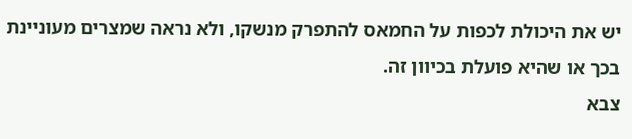יש את היכולת לכפות על החמאס להתפרק מנשקו, ולא נראה שמצרים מעוניינת בכך או שהיא פועלת בכיוון זה.
צבא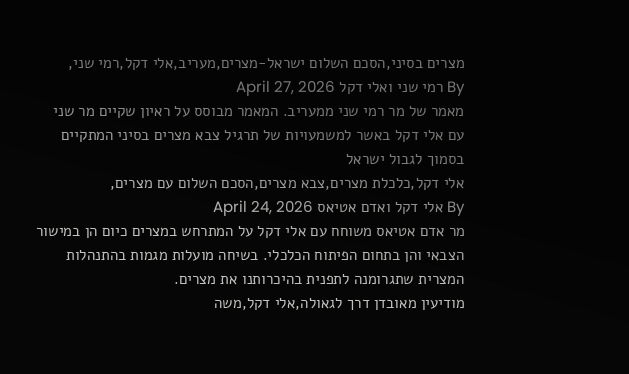מצרים בסיני,הסכם השלום ישראל-מצרים,מעריב,אלי דקל,רמי שני,
By רמי שני ואלי דקל April 27, 2026
מאמר של מר רמי שני ממעריב. המאמר מבוסס על ראיון שקיים מר שני עם אלי דקל באשר למשמעויות של תרגיל צבא מצרים בסיני המתקיים בסמוך לגבול ישראל
אלי דקל,כלכלת מצרים,צבא מצרים,הסכם השלום עם מצרים,
By אלי דקל ואדם אטיאס April 24, 2026
מר אדם אטיאס משוחח עם אלי דקל על המתרחש במצרים כיום הן במישור הצבאי והן בתחום הפיתוח הכלכלי. בשיחה מועלות מגמות בהתנהלות המצרית שתגרומנה לתפנית בהיכרותנו את מצרים.
מודיעין מאובדן דרך לגאולה,אלי דקל,משה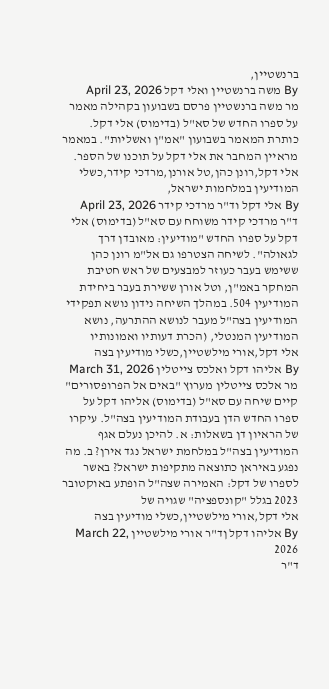ברנשטיין,
By משה ברנשטיין ואלי דקל April 23, 2026
מר משה ברנשטיין פרסם בשבועון בקהילה מאמר על ספרו החדש של סא"ל (בדימוס) אלי דקל. כותרת המאמר בשבועון "אמ"ן ואשליות". במאמר מראיין המחבר את אלי דקל על תוכנו של הספר.
אלי דקל,רונן כהן,טל אורנן,מרדכי קידר,כשלי המודיעין במלחמות ישראל,
By אלי דקל וד"ר מרדכי קידר April 23, 2026
ד"ר מרדכי קידר משוחח עם סא"ל (בדימוס) אלי דקל על ספרו החדש "מודיעין: מאובדן דרך לגאולה". לשיחה הצטרפו גם אל"מ רונן כהן ששימש בעבר כעוזר למבצעים של ראש חטיבת המחקר באמ"ן, וטל אורן ששירת בעבר ביחידת המודיעין 504. במהלך השיחה נידון נושא תפקידי המודיעין בצה"ל מעבר לנושא ההתרעה, נושא המודיעין המנטלי, (הכרת דעותיו ואמונותיו
אלי דקל,אורי מילשטיין,כשלי מודיעין בצה
By אליהו דקל ואלכס צייטלין March 31, 2026
מר אלכס צייטלין מערוץ "באים אל הפרופסורים" קיים שיחה עם סא"ל (בדימוס) אליהו דקל על ספרו החדש הדן בעבודת המודיעין בצה"ל. עיקרו של הראיון דן בשאלות: א. להיכן נעלם אגף המודיעין בצה"ל במלחמת ישראל נגד אירן? ב. מה נפגע באיראן כתוצאה מתקיפות ישראל? באשר לספרו של דקל: האמירה שצה"ל הופתע באוקטובר 2023 בגלל "קונספציה" שגויה של
אלי דקל,אורי מילשטיין,כשלי מודיעין בצה
By אליהו דקל ןד"ר אורי מילשטיין March 22, 2026
ד"ר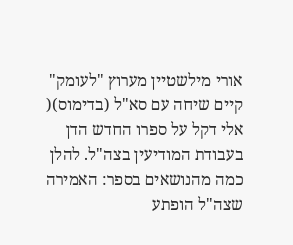אורי מילשטיין מערוץ "לעומק" קיים שיחה עם סא"ל (בדימוס)( אלי דקל על ספרו החדש הדן בעבודת המודיעין בצה"ל. להלן כמה מהנושאים בספר: האמירה שצה"ל הופתע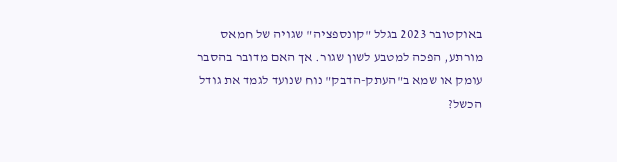באוקטובר 2023 בגלל "קונספציה" שגויה של חמאס מורתע, הפכה למטבע לשון שגור. אך האם מדובר בהסבר עומק או שמא ב"העתק-הדבק" נוח שנועד לגמד את גודל הכשל?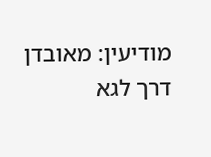מודיעין: מאובדן דרך לגא